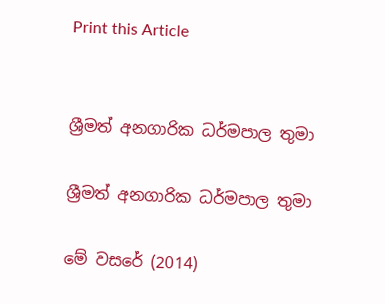Print this Article


ශ්‍රීමත් අනගාරික ධර්මපාල තුමා

ශ්‍රීමත් අනගාරික ධර්මපාල තුමා

මේ වසරේ (2014)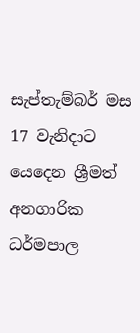සැප්තැම්බර් මස 17 වැනිදාට යෙදෙන ශ්‍රීමත් අනගාරික ධර්මපාල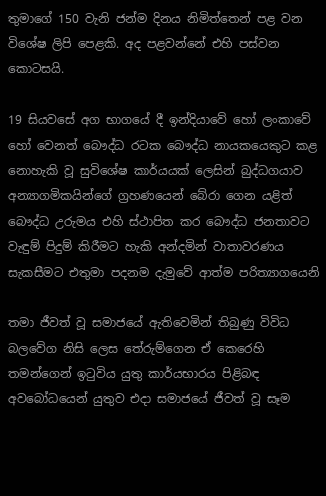තුමාගේ 150 වැනි ජන්ම දිනය නිමිත්තෙන් පළ වන විශේෂ ලිපි පෙළකි. අද පළවන්නේ එහි පස්වන කොටසයි.

19 සියවසේ අග භාගයේ දී ඉන්දියාවේ හෝ ලංකාවේ හෝ වෙනත් බෞද්ධ රටක බෞද්ධ නායකයෙකුට කළ නොහැකි වූ සුවිශේෂ කාර්යයක් ලෙසින් බුද්ධගයාව අන්‍යාගමිකයින්ගේ ග්‍රහණයෙන් බේරා ගෙන යළිත් බෞද්ධ උරුමය එහි ස්ථාපිත කර බෞද්ධ ජනතාවට වැඳුම් පිදුම් කිරීමට හැකි අන්දමින් වාතාවරණය සැකසීමට එතුමා පදනම දැමුවේ ආත්ම පරිත්‍යාගයෙනි

තමා ජීවත් වූ සමාජයේ ඇතිවෙමින් තිබුණු විවිධ බලවේග නිසි ලෙස තේරුම්ගෙන ඒ කෙරෙහි තමන්ගෙන් ඉටුවිය යුතු කාර්යභාරය පිළිබඳ අවබෝධයෙන් යුතුව එදා සමාජයේ ජීවත් වූ සෑම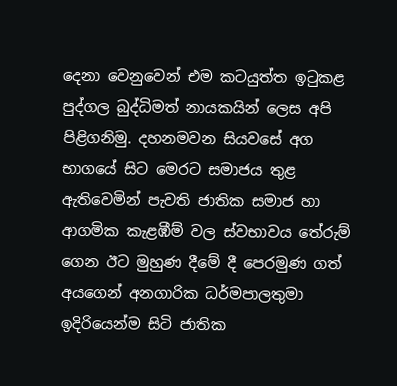දෙනා වෙනුවෙන් එම කටයුත්ත ඉටුකළ පුද්ගල බුද්ධිමත් නායකයින් ලෙස අපි පිළිගනිමු. දහනමවන සියවසේ අග භාගයේ සිට මෙරට සමාජය තුළ ඇතිවෙමින් පැවති ජාතික සමාජ හා ආගමික කැළඹීම් වල ස්වභාවය තේරුම් ගෙන ඊට මුහුණ දීමේ දී පෙරමුණ ගත් අයගෙන් අනගාරික ධර්මපාලතුමා ඉදිරියෙන්ම සිටි ජාතික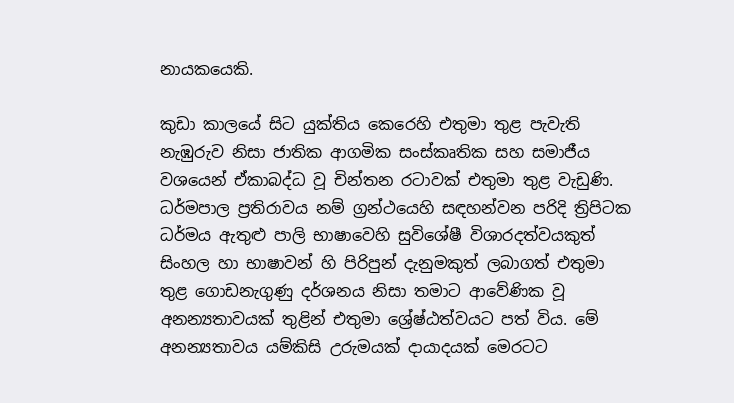නායකයෙකි.

කුඩා කාලයේ සිට යුක්තිය කෙරෙහි එතුමා තුළ පැවැති නැඹුරුව නිසා ජාතික ආගමික සංස්කෘතික සහ සමාජීය වශයෙන් ඒකාබද්ධ වූ චින්තන රටාවක් එතුමා තුළ වැඩුණි. ධර්මපාල ප්‍රතිරාවය නම් ග්‍රන්ථයෙහි සඳහන්වන පරිදි ත්‍රිපිටක ධර්මය ඇතුළු පාලි භාෂාවෙහි සුවිශේෂී විශාරදත්වයකුත් සිංහල හා භාෂාවන් හි පිරිපුන් දැනුමකුත් ලබාගත් එතුමා තුළ ගොඩනැගුණු දර්ශනය නිසා තමාට ආවේණික වූ අනන්‍යතාවයක් තුළින් එතුමා ශ්‍රේෂ්ඨත්වයට පත් විය. මේ අනන්‍යතාවය යම්කිසි උරුමයක් දායාදයක් මෙරටට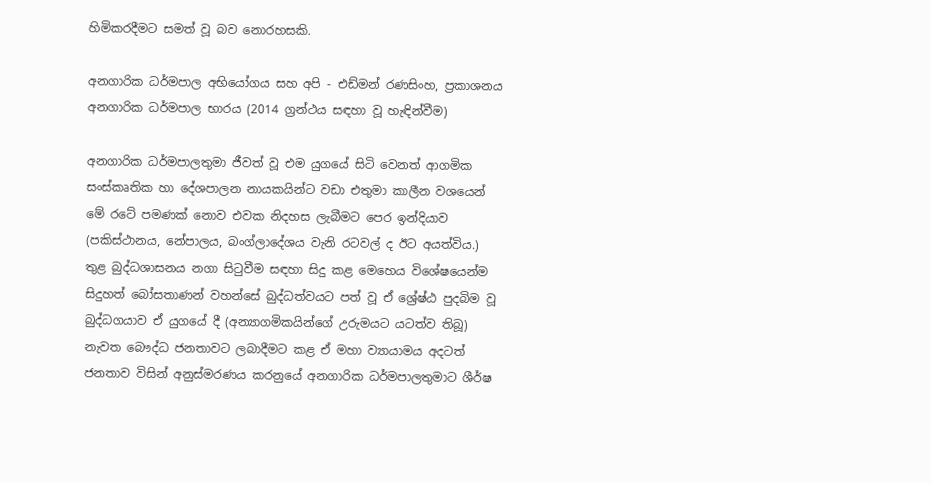හිමිකරදීමට සමත් වූ බව නොරහසකි.

අනගාරික ධර්මපාල අභියෝගය සහ අපි - එඩ්මන් රණසිංහ, ප්‍රකාශනය අනගාරික ධර්මපාල භාරය (2014 ග්‍රන්ථය සඳහා වූ හැඳින්වීම)

අනගාරික ධර්මපාලතුමා ජීවත් වූ එම යුගයේ සිටි වෙනත් ආගමික සංස්කෘතික හා දේශපාලන නායකයින්ට වඩා එතුමා කාලීන වශයෙන් මේ රටේ පමණක් නොව එවක නිදහස ලැබීමට පෙර ඉන්දියාව (පකිස්ථානය, නේපාලය, බංග්ලාදේශය වැනි රටවල් ද ඊට අයත්විය.) තුළ බුද්ධශාසනය නගා සිටුවීම සඳහා සිදු කළ මෙහෙය විශේෂයෙන්ම සිදුහත් බෝසතාණන් වහන්සේ බුද්ධත්වයට පත් වූ ඒ ශ්‍රේෂ්ඨ පුදබිම වූ බුද්ධගයාව ඒ යුගයේ දී (අන්‍යාගමිකයින්ගේ උරුමයට යටත්ව තිබූ) නැවත බෞද්ධ ජනතාවට ලබාදීමට කළ ඒ මහා ව්‍යායාමය අදටත් ජනතාව විසින් අනුස්මරණය කරනුයේ අනගාරික ධර්මපාලතුමාට ශීර්ෂ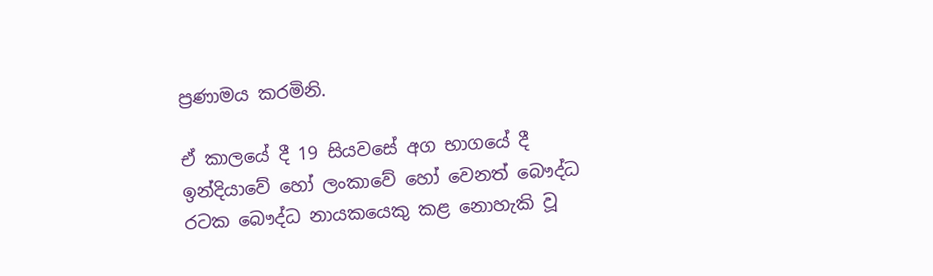ප්‍රණාමය කරමිනි.

ඒ කාලයේ දී 19 සියවසේ අග භාගයේ දී ඉන්දියාවේ හෝ ලංකාවේ හෝ වෙනත් බෞද්ධ රටක බෞද්ධ නායකයෙකු කළ නොහැකි වූ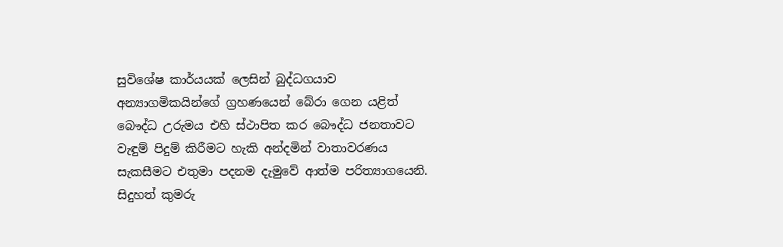සුවිශේෂ කාර්යයක් ලෙසින් බුද්ධගයාව අන්‍යාගමිකයින්ගේ ග්‍රහණයෙන් බේරා ගෙන යළිත් බෞද්ධ උරුමය එහි ස්ථාපිත කර බෞද්ධ ජනතාවට වැඳුම් පිදුම් කිරීමට හැකි අන්දමින් වාතාවරණය සැකසීමට එතුමා පදනම දැමුවේ ආත්ම පරිත්‍යාගයෙනි. සිදුහත් කුමරු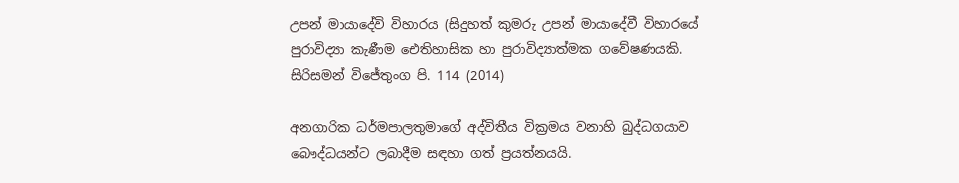උපන් මායාදේවි විහාරය (සිදුහත් කුමරු උපන් මායාදේවී විහාරයේ පුරාවිද්‍යා කැණීම ඓතිහාසික හා පුරාවිද්‍යාත්මක ගවේෂණයකි. සිරිසමන් විජේතුංග පි. 114 (2014)

අනගාරික ධර්මපාලතුමාගේ අද්විතීය වික්‍රමය වනාහි බුද්ධගයාව බෞද්ධයන්ට ලබාදීම සඳහා ගත් ප්‍රයත්නයයි.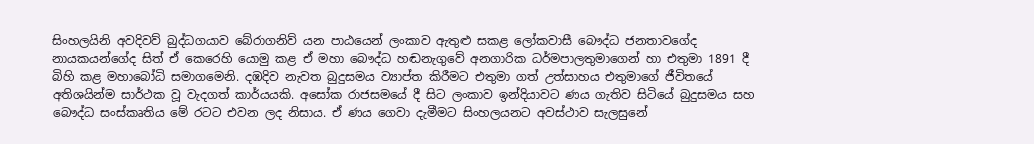සිංහලයිනි අවදිවව් බුද්ධගයාව බේරාගනිව් යන පාඨයෙන් ලංකාව ඇතුළු සකළ ලෝකවාසී බෞද්ධ ජනතාවගේද නායකයන්ගේද සිත් ඒ කෙරෙහි යොමු කළ ඒ මහා බෞද්ධ හඬනැගුවේ අනගාරික ධර්මපාලතුමාගෙන් හා එතුමා 1891 දී බිහි කළ මහාබෝධි සමාගමෙනි. දඹදිව නැවත බුදුසමය ව්‍යාප්ත කිරීමට එතුමා ගත් උත්සාහය එතුමාගේ ජීවිතයේ අතිශයින්ම සාර්ථක වූ වැදගත් කාර්යයකි. අසෝක රාජසමයේ දී සිට ලංකාව ඉන්දියාවට ණය ගැතිව සිටියේ බුදුසමය සහ බෞද්ධ සංස්කෘතිය මේ රටට එවන ලද නිසාය. ඒ ණය ගෙවා දැමීමට සිංහලයනට අවස්ථාව සැලසුනේ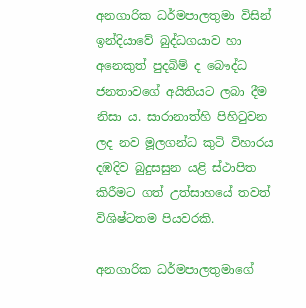අනගාරික ධර්මපාලතුමා විසින් ඉන්දියාවේ බුද්ධගයාව හා අනෙකුත් පුදබිම් ද බෞද්ධ ජනතාවගේ අයිතියට ලබා දීම නිසා ය. සාරානාත්හි පිහිටුවන ලද නව මූලගන්ධ කුටි විහාරය දඹදිව බුදුසසුන යළි ස්ථාපිත කිරීමට ගත් උත්සාහයේ තවත් විශිෂ්ටතම පියවරකි.

අනගාරික ධර්මපාලතුමාගේ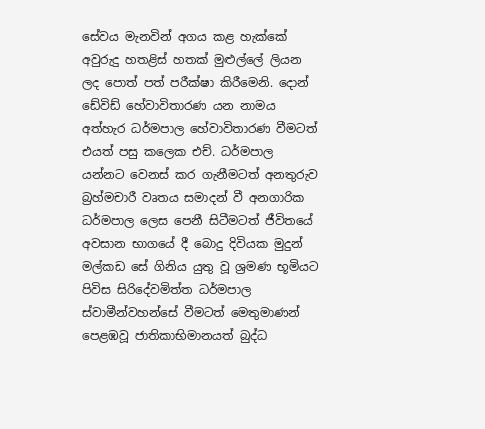සේවය මැනවින් අගය කළ හැක්කේ අවුරුදු හතළිස් හතක් මුළුල්ලේ ලියන ලද පොත් පත් පරීක්ෂා කිරීමෙනි. දොන් ඩේවිඩ් හේවාවිතාරණ යන නාමය අත්හැර ධර්මපාල හේවාවිතාරණ වීමටත් එයත් පසු කලෙක එච්. ධර්මපාල යන්නට වෙනස් කර ගැනීමටත් අනතුරුව බ්‍රහ්මචාරී වෘතය සමාදන් වී අනගාරික ධර්මපාල ලෙස පෙනී සිටීමටත් ජීවිතයේ අවසාන භාගයේ දී බොදු දිවියක මුදුන් මල්කඩ සේ ගිනිය යුතු වූ ශ්‍රමණ භූමියට පිවිස සිරිදේවමිත්ත ධර්මපාල ස්වාමීන්වහන්සේ වීමටත් මෙතුමාණන් පෙළඹවූ ජාතිකාභිමානයත් බුද්ධ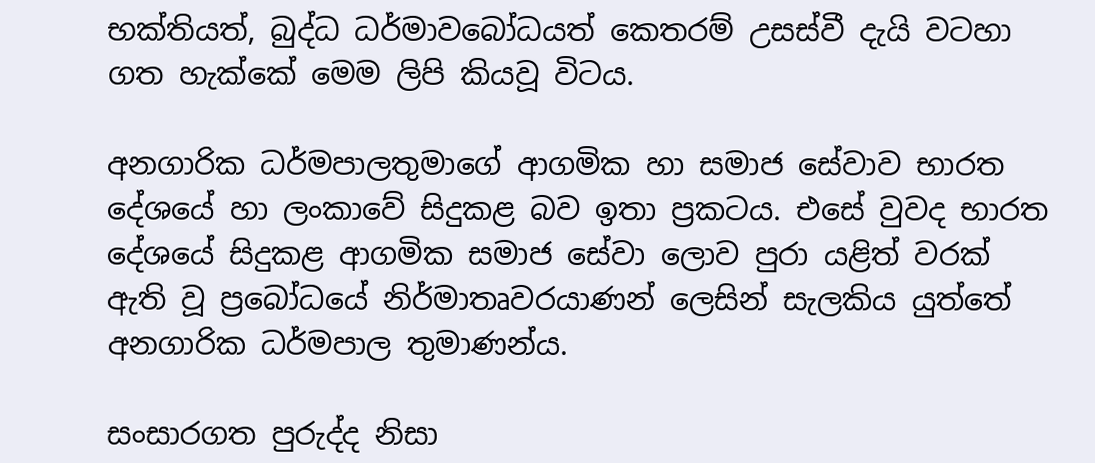භක්තියත්, බුද්ධ ධර්මාවබෝධයත් කෙතරම් උසස්වී දැයි වටහා ගත හැක්කේ මෙම ලිපි කියවූ විටය.

අනගාරික ධර්මපාලතුමාගේ ආගමික හා සමාජ සේවාව භාරත දේශයේ හා ලංකාවේ සිදුකළ බව ඉතා ප්‍රකටය. එසේ වුවද භාරත දේශයේ සිදුකළ ආගමික සමාජ සේවා ලොව පුරා යළිත් වරක් ඇති වූ ප්‍රබෝධයේ නිර්මාතෘවරයාණන් ලෙසින් සැලකිය යුත්තේ අනගාරික ධර්මපාල තුමාණන්ය.

සංසාරගත පුරුද්ද නිසා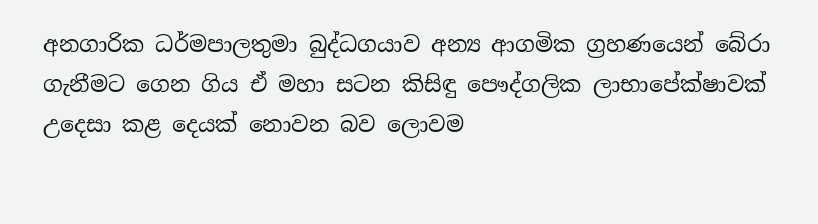අනගාරික ධර්මපාලතුමා බුද්ධගයාව අන්‍ය ආගමික ග්‍රහණයෙන් බේරා ගැනීමට ගෙන ගිය ඒ මහා සටන කිසිඳු පෞද්ගලික ලාභාපේක්ෂාවක් උදෙසා කළ දෙයක් නොවන බව ලොවම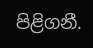පිළිගනී.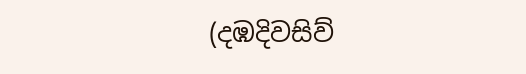(දඹදිවසිව්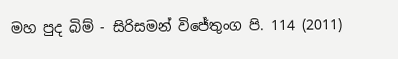මහ පුද බිම් - සිරිසමන් විජේතුංග පි. 114 (2011)